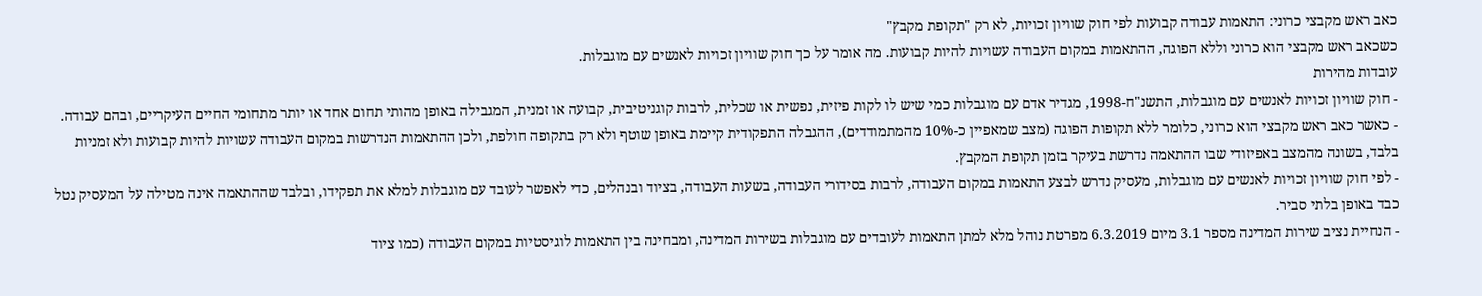כאב ראש מקבצי כרוני: התאמות עבודה קבועות לפי חוק שוויון זכויות, לא רק "תקופת מקבץ"
כשכאב ראש מקבצי הוא כרוני וללא הפוגה, ההתאמות במקום העבודה עשויות להיות קבועות. מה אומר על כך חוק שוויון זכויות לאנשים עם מוגבלות.
עובדות מהירות
- חוק שוויון זכויות לאנשים עם מוגבלות, התשנ"ח-1998, מגדיר אדם עם מוגבלות כמי שיש לו לקות פיזית, נפשית או שכלית, לרבות קוגניטיבית, קבועה או זמנית, המגבילה באופן מהותי תחום אחד או יותר מתחומי החיים העיקריים, ובהם עבודה.
- כאשר כאב ראש מקבצי הוא כרוני, כלומר ללא תקופות הפוגה (מצב שמאפיין כ-10% מהמתמודדים), ההגבלה התפקודית קיימת באופן שוטף ולא רק בתקופה חולפת, ולכן ההתאמות הנדרשות במקום העבודה עשויות להיות קבועות ולא זמניות בלבד, בשונה מהמצב באפיזודי שבו ההתאמה נדרשת בעיקר בזמן תקופת המקבץ.
- לפי חוק שוויון זכויות לאנשים עם מוגבלות, מעסיק נדרש לבצע התאמות במקום העבודה, לרבות בסידורי העבודה, בשעות העבודה, בציוד ובנהלים, כדי לאפשר לעובד עם מוגבלות למלא את תפקידו, ובלבד שההתאמה אינה מטילה על המעסיק נטל כבד באופן בלתי סביר.
- הנחיית נציב שירות המדינה מספר 3.1 מיום 6.3.2019 מפרטת נוהל מלא למתן התאמות לעובדים עם מוגבלות בשירות המדינה, ומבחינה בין התאמות לוגיסטיות במקום העבודה (כמו ציוד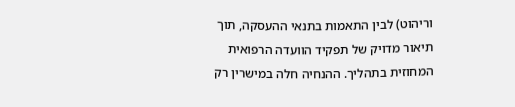וריהוט) לבין התאמות בתנאי ההעסקה, תוך תיאור מדויק של תפקיד הוועדה הרפואית המחוזית בתהליך. ההנחיה חלה במישרין רק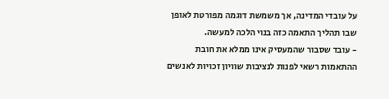על עובדי המדינה, אך משמשת דוגמה מפורטת לאופן שבו תהליך התאמה כזה בנוי הלכה למעשה.
- עובד שסבור שהמעסיק אינו ממלא את חובת ההתאמות רשאי לפנות לנציבות שוויון זכויות לאנשים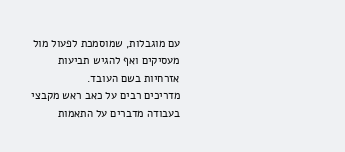עם מוגבלות, שמוסמכת לפעול מול מעסיקים ואף להגיש תביעות אזרחיות בשם העובד.
מדריכים רבים על כאב ראש מקבצי בעבודה מדברים על התאמות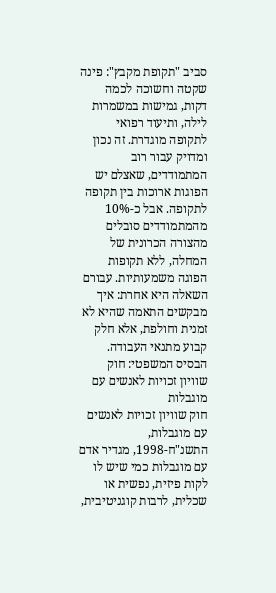סביב "תקופת מקבץ": פינה שקטה וחשוכה לכמה דקות, גמישות במשמרות לילה, ותיעוד רפואי לתקופה מוגדרת. זה נכון ומדויק עבור רוב המתמודדים, שאצלם יש הפוגות ארוכות בין תקופה לתקופה. אבל כ-10% מהמתמודדים סובלים מהצורה הכרונית של המחלה, ללא תקופות הפוגה משמעותיות. עבורם השאלה היא אחרת: איך מבקשים התאמה שהיא לא זמנית וחולפת, אלא חלק קבוע מתנאי העבודה.
הבסיס המשפטי: חוק שוויון זכויות לאנשים עם מוגבלות
חוק שוויון זכויות לאנשים עם מוגבלות, התשנ"ח-1998, מגדיר אדם עם מוגבלות כמי שיש לו לקות פיזית, נפשית או שכלית, לרבות קוגניטיבית,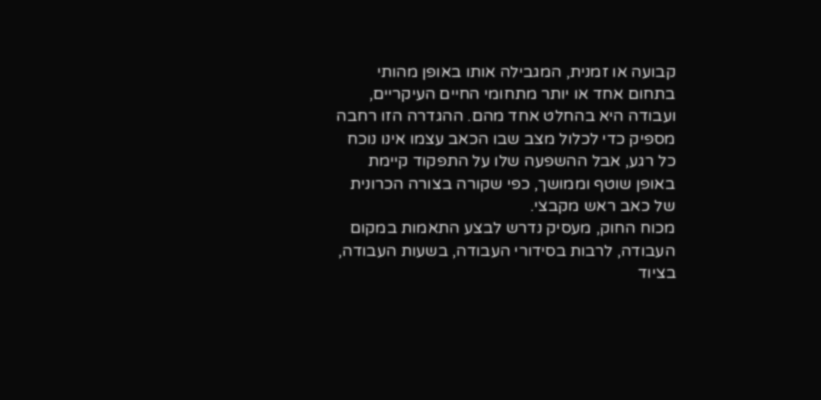קבועה או זמנית, המגבילה אותו באופן מהותי בתחום אחד או יותר מתחומי החיים העיקריים, ועבודה היא בהחלט אחד מהם. ההגדרה הזו רחבה מספיק כדי לכלול מצב שבו הכאב עצמו אינו נוכח כל רגע, אבל ההשפעה שלו על התפקוד קיימת באופן שוטף וממושך, כפי שקורה בצורה הכרונית של כאב ראש מקבצי.
מכוח החוק, מעסיק נדרש לבצע התאמות במקום העבודה, לרבות בסידורי העבודה, בשעות העבודה, בציוד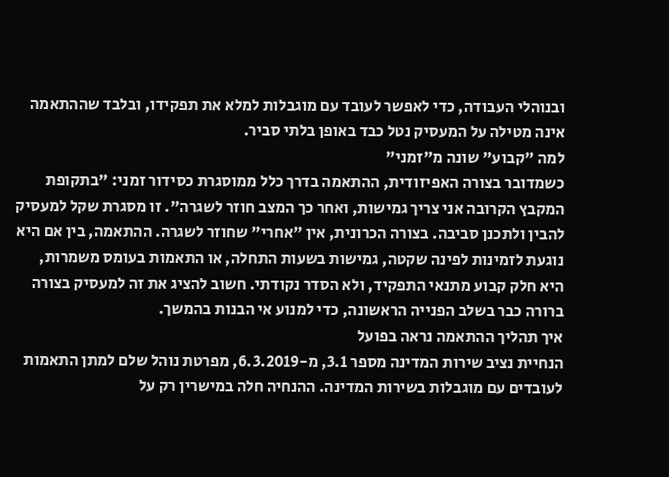ובנוהלי העבודה, כדי לאפשר לעובד עם מוגבלות למלא את תפקידו, ובלבד שההתאמה אינה מטילה על המעסיק נטל כבד באופן בלתי סביר.
למה "קבוע" שונה מ"זמני"
כשמדובר בצורה האפיזודית, ההתאמה בדרך כלל ממוסגרת כסידור זמני: "בתקופת המקבץ הקרובה אני צריך גמישות, ואחר כך המצב חוזר לשגרה". זו מסגרת שקל למעסיק להבין ולתכנן סביבה. בצורה הכרונית, אין "אחרי" שחוזר לשגרה. ההתאמה, בין אם היא נוגעת לזמינות לפינה שקטה, גמישות בשעות התחלה, או התאמות בעומס משמרות, היא חלק קבוע מתנאי התפקיד, ולא הסדר נקודתי. חשוב להציג את זה למעסיק בצורה ברורה כבר בשלב הפנייה הראשונה, כדי למנוע אי הבנות בהמשך.
איך תהליך ההתאמה נראה בפועל
הנחיית נציב שירות המדינה מספר 3.1, מ-6.3.2019, מפרטת נוהל שלם למתן התאמות לעובדים עם מוגבלות בשירות המדינה. ההנחיה חלה במישרין רק על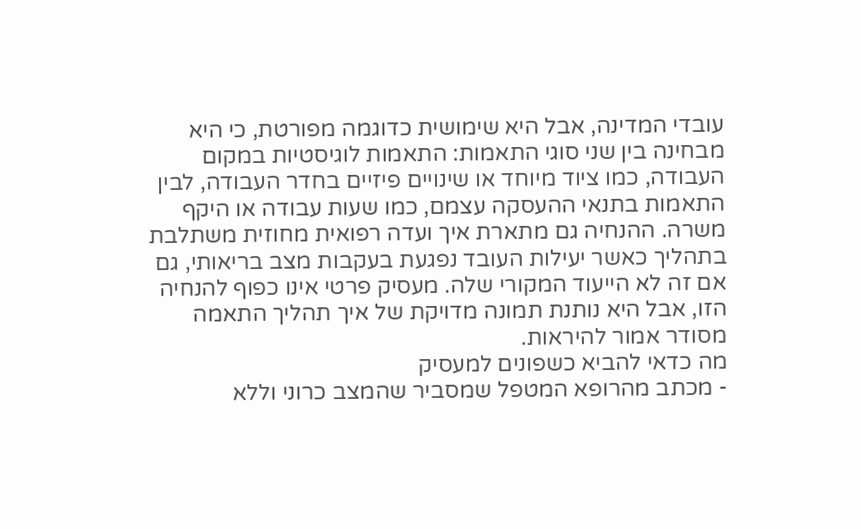עובדי המדינה, אבל היא שימושית כדוגמה מפורטת, כי היא מבחינה בין שני סוגי התאמות: התאמות לוגיסטיות במקום העבודה, כמו ציוד מיוחד או שינויים פיזיים בחדר העבודה, לבין התאמות בתנאי ההעסקה עצמם, כמו שעות עבודה או היקף משרה. ההנחיה גם מתארת איך ועדה רפואית מחוזית משתלבת בתהליך כאשר יעילות העובד נפגעת בעקבות מצב בריאותי, גם אם זה לא הייעוד המקורי שלה. מעסיק פרטי אינו כפוף להנחיה הזו, אבל היא נותנת תמונה מדויקת של איך תהליך התאמה מסודר אמור להיראות.
מה כדאי להביא כשפונים למעסיק
- מכתב מהרופא המטפל שמסביר שהמצב כרוני וללא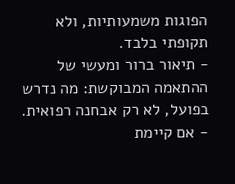הפוגות משמעותיות, ולא תקופתי בלבד.
- תיאור ברור ומעשי של ההתאמה המבוקשת: מה נדרש בפועל, לא רק אבחנה רפואית.
- אם קיימת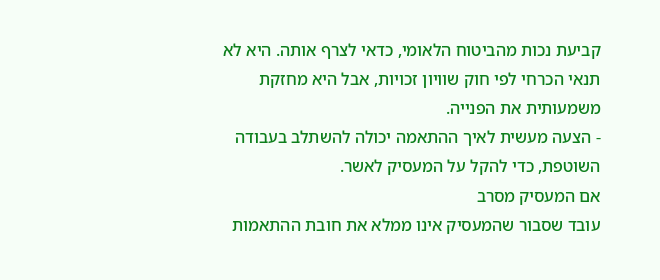קביעת נכות מהביטוח הלאומי, כדאי לצרף אותה. היא לא תנאי הכרחי לפי חוק שוויון זכויות, אבל היא מחזקת משמעותית את הפנייה.
- הצעה מעשית לאיך ההתאמה יכולה להשתלב בעבודה השוטפת, כדי להקל על המעסיק לאשר.
אם המעסיק מסרב
עובד שסבור שהמעסיק אינו ממלא את חובת ההתאמות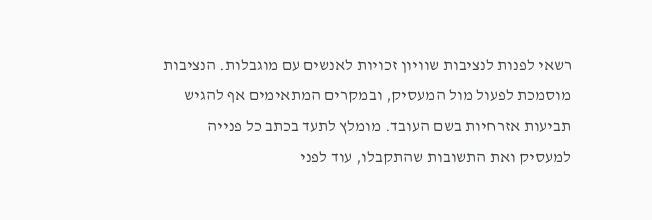רשאי לפנות לנציבות שוויון זכויות לאנשים עם מוגבלות. הנציבות מוסמכת לפעול מול המעסיק, ובמקרים המתאימים אף להגיש תביעות אזרחיות בשם העובד. מומלץ לתעד בכתב כל פנייה למעסיק ואת התשובות שהתקבלו, עוד לפני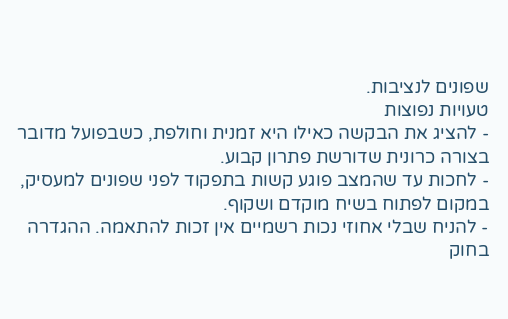שפונים לנציבות.
טעויות נפוצות
- להציג את הבקשה כאילו היא זמנית וחולפת, כשבפועל מדובר בצורה כרונית שדורשת פתרון קבוע.
- לחכות עד שהמצב פוגע קשות בתפקוד לפני שפונים למעסיק, במקום לפתוח בשיח מוקדם ושקוף.
- להניח שבלי אחוזי נכות רשמיים אין זכות להתאמה. ההגדרה בחוק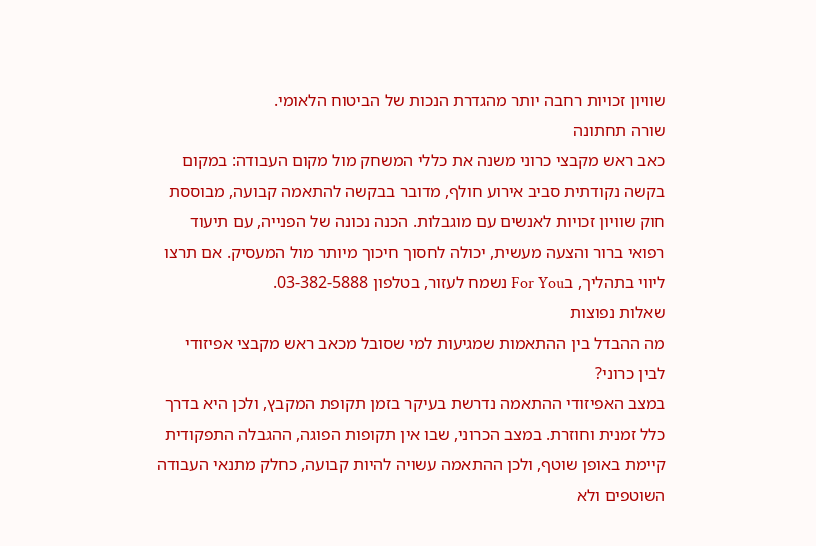שוויון זכויות רחבה יותר מהגדרת הנכות של הביטוח הלאומי.
שורה תחתונה
כאב ראש מקבצי כרוני משנה את כללי המשחק מול מקום העבודה: במקום בקשה נקודתית סביב אירוע חולף, מדובר בבקשה להתאמה קבועה, מבוססת חוק שוויון זכויות לאנשים עם מוגבלות. הכנה נכונה של הפנייה, עם תיעוד רפואי ברור והצעה מעשית, יכולה לחסוך חיכוך מיותר מול המעסיק. אם תרצו ליווי בתהליך, בFor You נשמח לעזור, בטלפון 03-382-5888.
שאלות נפוצות
מה ההבדל בין ההתאמות שמגיעות למי שסובל מכאב ראש מקבצי אפיזודי לבין כרוני?
במצב האפיזודי ההתאמה נדרשת בעיקר בזמן תקופת המקבץ, ולכן היא בדרך כלל זמנית וחוזרת. במצב הכרוני, שבו אין תקופות הפוגה, ההגבלה התפקודית קיימת באופן שוטף, ולכן ההתאמה עשויה להיות קבועה, כחלק מתנאי העבודה השוטפים ולא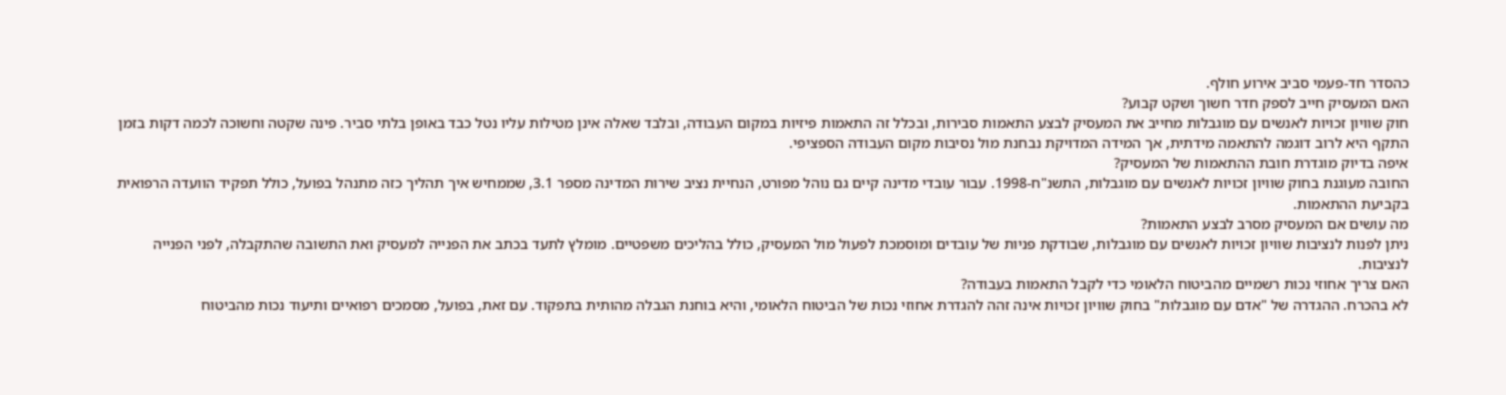כהסדר חד-פעמי סביב אירוע חולף.
האם המעסיק חייב לספק חדר חשוך ושקט קבוע?
חוק שוויון זכויות לאנשים עם מוגבלות מחייב את המעסיק לבצע התאמות סבירות, ובכלל זה התאמות פיזיות במקום העבודה, ובלבד שאלה אינן מטילות עליו נטל כבד באופן בלתי סביר. פינה שקטה וחשוכה לכמה דקות בזמן התקף היא לרוב דוגמה להתאמה מידתית, אך המידה המדויקת נבחנת מול נסיבות מקום העבודה הספציפי.
איפה בדיוק מוגדרת חובת ההתאמות של המעסיק?
החובה מעוגנת בחוק שוויון זכויות לאנשים עם מוגבלות, התשנ"ח-1998. עבור עובדי מדינה קיים גם נוהל מפורט, הנחיית נציב שירות המדינה מספר 3.1, שממחיש איך תהליך כזה מתנהל בפועל, כולל תפקיד הוועדה הרפואית בקביעת ההתאמות.
מה עושים אם המעסיק מסרב לבצע התאמות?
ניתן לפנות לנציבות שוויון זכויות לאנשים עם מוגבלות, שבודקת פניות של עובדים ומוסמכת לפעול מול המעסיק, כולל בהליכים משפטיים. מומלץ לתעד בכתב את הפנייה למעסיק ואת התשובה שהתקבלה, לפני הפנייה לנציבות.
האם צריך אחוזי נכות רשמיים מהביטוח הלאומי כדי לקבל התאמות בעבודה?
לא בהכרח. ההגדרה של "אדם עם מוגבלות" בחוק שוויון זכויות אינה זהה להגדרת אחוזי נכות של הביטוח הלאומי, והיא בוחנת הגבלה מהותית בתפקוד. עם זאת, בפועל, מסמכים רפואיים ותיעוד נכות מהביטוח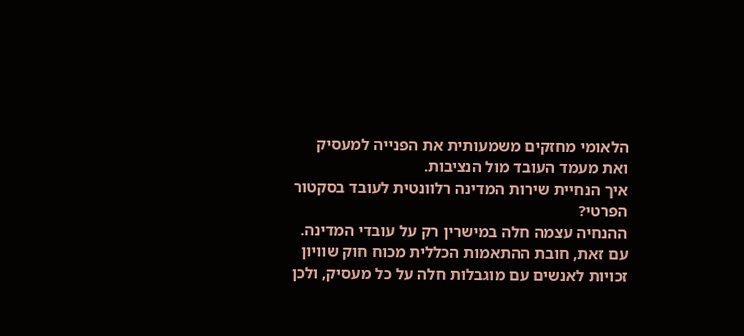הלאומי מחזקים משמעותית את הפנייה למעסיק ואת מעמד העובד מול הנציבות.
איך הנחיית שירות המדינה רלוונטית לעובד בסקטור הפרטי?
ההנחיה עצמה חלה במישרין רק על עובדי המדינה. עם זאת, חובת ההתאמות הכללית מכוח חוק שוויון זכויות לאנשים עם מוגבלות חלה על כל מעסיק, ולכן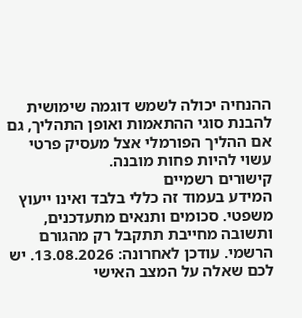ההנחיה יכולה לשמש דוגמה שימושית להבנת סוגי ההתאמות ואופן התהליך, גם אם ההליך הפורמלי אצל מעסיק פרטי עשוי להיות פחות מובנה.
קישורים רשמיים
המידע בעמוד זה כללי בלבד ואינו ייעוץ משפטי. סכומים ותנאים מתעדכנים, ותשובה מחייבת תתקבל רק מהגורם הרשמי. עודכן לאחרונה: 13.08.2026. יש לכם שאלה על המצב האישי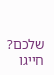שלכם? חייגו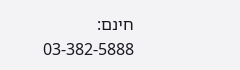חינם: 03-382-5888